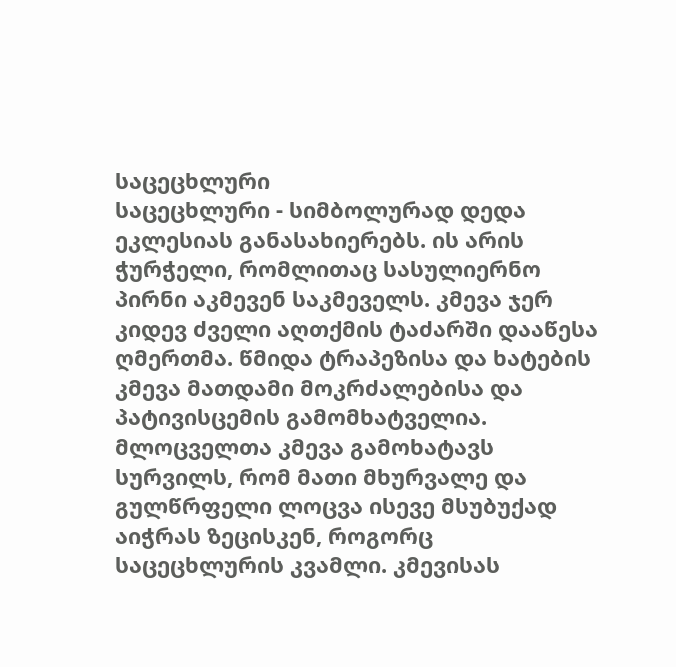საცეცხლური
საცეცხლური - სიმბოლურად დედა ეკლესიას განასახიერებს. ის არის ჭურჭელი, რომლითაც სასულიერნო პირნი აკმევენ საკმეველს. კმევა ჯერ კიდევ ძველი აღთქმის ტაძარში დააწესა ღმერთმა. წმიდა ტრაპეზისა და ხატების კმევა მათდამი მოკრძალებისა და პატივისცემის გამომხატველია. მლოცველთა კმევა გამოხატავს სურვილს, რომ მათი მხურვალე და გულწრფელი ლოცვა ისევე მსუბუქად აიჭრას ზეცისკენ, როგორც საცეცხლურის კვამლი. კმევისას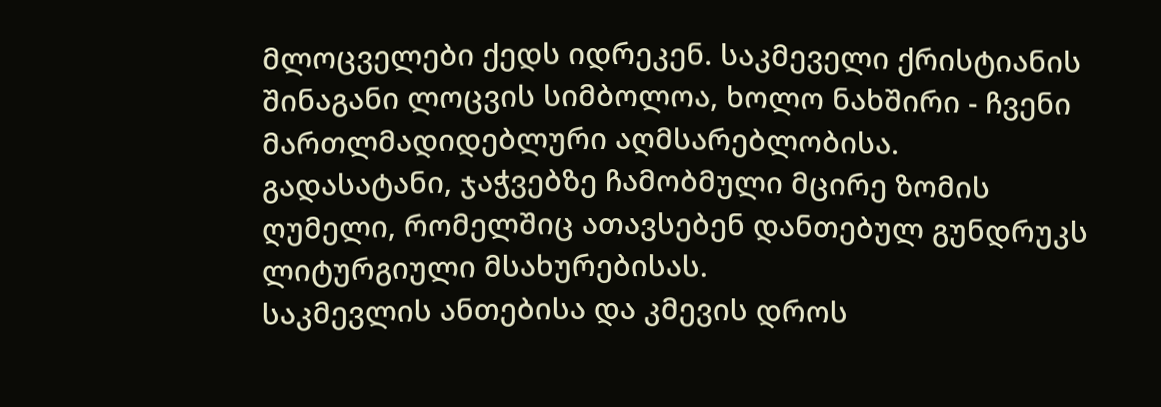მლოცველები ქედს იდრეკენ. საკმეველი ქრისტიანის შინაგანი ლოცვის სიმბოლოა, ხოლო ნახშირი - ჩვენი მართლმადიდებლური აღმსარებლობისა.
გადასატანი, ჯაჭვებზე ჩამობმული მცირე ზომის ღუმელი, რომელშიც ათავსებენ დანთებულ გუნდრუკს ლიტურგიული მსახურებისას.
საკმევლის ანთებისა და კმევის დროს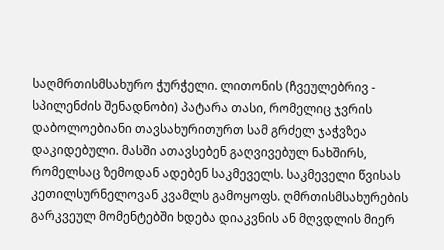საღმრთისმსახურო ჭურჭელი. ლითონის (ჩვეულებრივ - სპილენძის შენადნობი) პატარა თასი, რომელიც ჯვრის დაბოლოებიანი თავსახურითურთ სამ გრძელ ჯაჭვზეა დაკიდებული. მასში ათავსებენ გაღვივებულ ნახშირს, რომელსაც ზემოდან ადებენ საკმეველს. საკმეველი წვისას კეთილსურნელოვან კვამლს გამოყოფს. ღმრთისმსახურების გარკვეულ მომენტებში ხდება დიაკვნის ან მღვდლის მიერ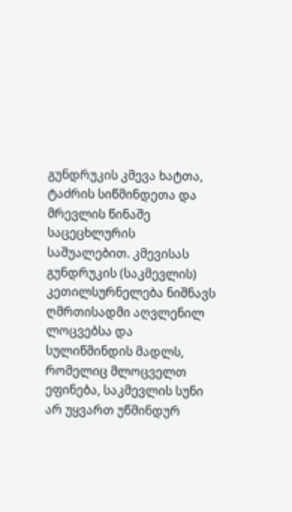გუნდრუკის კმევა ხატთა, ტაძრის სიწმინდეთა და მრევლის წინაშე საცეცხლურის საშუალებით. კმევისას გუნდრუკის (საკმევლის) კეთილსურნელება ნიშნავს ღმრთისადმი აღვლენილ ლოცვებსა და სულიწმინდის მადლს, რომელიც მლოცველთ ეფინება, საკმევლის სუნი არ უყვართ უწმინდურ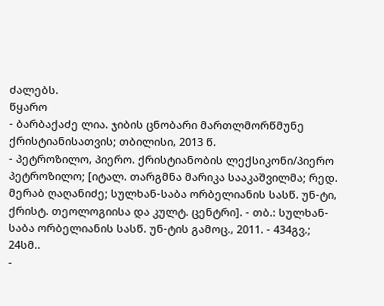ძალებს.
წყარო
- ბარბაქაძე ლია. ჯიბის ცნობარი მართლმორწმუნე ქრისტიანისათვის; თბილისი, 2013 წ.
- პეტროზილო, პიერო. ქრისტიანობის ლექსიკონი/პიერო პეტროზილო; [იტალ. თარგმნა მარიკა სააკაშვილმა; რედ. მერაბ ღაღანიძე; სულხან-საბა ორბელიანის სასწ. უნ-ტი, ქრისტ. თეოლოგიისა და კულტ. ცენტრი]. - თბ.: სულხან-საბა ორბელიანის სასწ. უნ-ტის გამოც., 2011. - 434გვ.; 24სმ..
-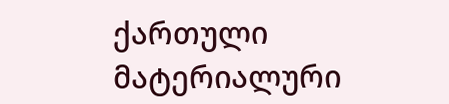ქართული მატერიალური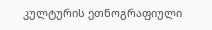კულტურის ეთნოგრაფიული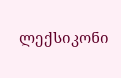ლექსიკონი